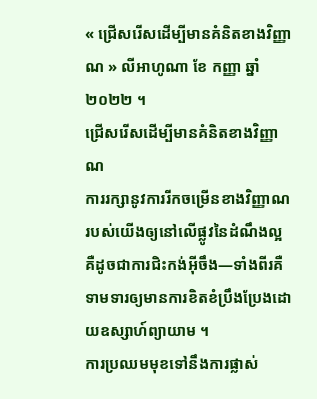« ជ្រើសរើសដើម្បីមានគំនិតខាងវិញ្ញាណ » លីអាហូណា ខែ កញ្ញា ឆ្នាំ ២០២២ ។
ជ្រើសរើសដើម្បីមានគំនិតខាងវិញ្ញាណ
ការរក្សានូវការរីកចម្រើនខាងវិញ្ញាណរបស់យើងឲ្យនៅលើផ្លូវនៃដំណឹងល្អ គឺដូចជាការជិះកង់អ៊ីចឹង—ទាំងពីរគឺទាមទារឲ្យមានការខិតខំប្រឹងប្រែងដោយឧស្សាហ៍ព្យាយាម ។
ការប្រឈមមុខទៅនឹងការផ្លាស់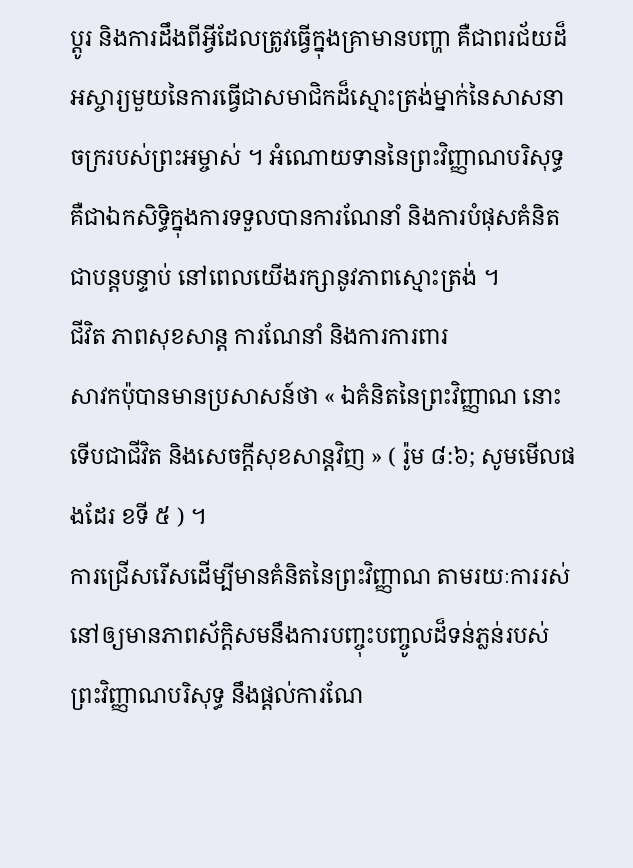ប្តូរ និងការដឹងពីអ្វីដែលត្រូវធ្វើក្នុងគ្រាមានបញ្ហា គឺជាពរជ័យដ៏អស្ចារ្យមួយនៃការធ្វើជាសមាជិកដ៏ស្មោះត្រង់ម្នាក់នៃសាសនាចក្ររបស់ព្រះអម្ចាស់ ។ អំណោយទាននៃព្រះវិញ្ញាណបរិសុទ្ធគឺជាឯកសិទ្ធិក្នុងការទទួលបានការណែនាំ និងការបំផុសគំនិតជាបន្តបន្ទាប់ នៅពេលយើងរក្សានូវភាពស្មោះត្រង់ ។
ជីវិត ភាពសុខសាន្ត ការណែនាំ និងការការពារ
សាវកប៉ុបានមានប្រសាសន៍ថា « ឯគំនិតនៃព្រះវិញ្ញាណ នោះទើបជាជីវិត និងសេចក្តីសុខសាន្តវិញ » ( រ៉ូម ៨:៦; សូមមើលផងដែរ ខទី ៥ ) ។
ការជ្រើសរើសដើម្បីមានគំនិតនៃព្រះវិញ្ញាណ តាមរយៈការរស់នៅឲ្យមានភាពស័ក្តិសមនឹងការបញ្ចុះបញ្ចូលដ៏ទន់ភ្លន់របស់ព្រះវិញ្ញាណបរិសុទ្ធ នឹងផ្ដល់ការណែ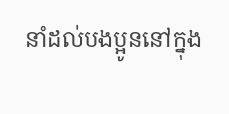នាំដល់បងប្អូននៅក្នុង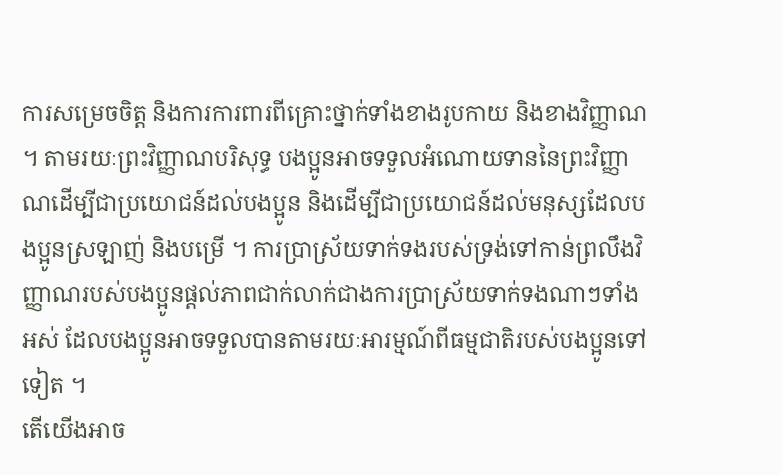ការសម្រេចចិត្ត និងការការពារពីគ្រោះថ្នាក់ទាំងខាងរូបកាយ និងខាងវិញ្ញាណ ។ តាមរយៈព្រះវិញ្ញាណបរិសុទ្ធ បងប្អូនអាចទទួលអំណោយទាននៃព្រះវិញ្ញាណដើម្បីជាប្រយោជន៍ដល់បងប្អូន និងដើម្បីជាប្រយោជន៍ដល់មនុស្សដែលបងប្អូនស្រឡាញ់ និងបម្រើ ។ ការប្រាស្រ័យទាក់ទងរបស់ទ្រង់ទៅកាន់ព្រលឹងវិញ្ញាណរបស់បងប្អូនផ្តល់ភាពជាក់លាក់ជាងការប្រាស្រ័យទាក់ទងណាៗទាំងអស់ ដែលបងប្អូនអាចទទួលបានតាមរយៈអារម្មណ៍ពីធម្មជាតិរបស់បងប្អូនទៅទៀត ។
តើយើងអាច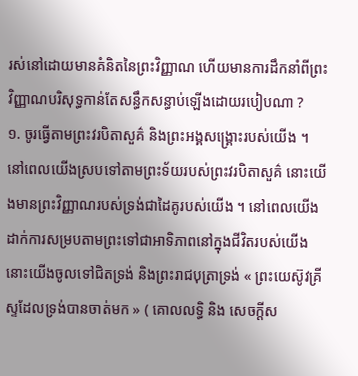រស់នៅដោយមានគំនិតនៃព្រះវិញ្ញាណ ហើយមានការដឹកនាំពីព្រះវិញ្ញាណបរិសុទ្ធកាន់តែសន្ធឹកសន្ធាប់ឡើងដោយរបៀបណា ?
១. ចូរធ្វើតាមព្រះវរបិតាសួគ៌ និងព្រះអង្គសង្រ្គោះរបស់យើង ។
នៅពេលយើងស្របទៅតាមព្រះទ័យរបស់ព្រះវរបិតាសួគ៌ នោះយើងមានព្រះវិញ្ញាណរបស់ទ្រង់ជាដៃគូរបស់យើង ។ នៅពេលយើងដាក់ការសម្របតាមព្រះទៅជាអាទិភាពនៅក្នុងជីវិតរបស់យើង នោះយើងចូលទៅជិតទ្រង់ និងព្រះរាជបុត្រាទ្រង់ « ព្រះយេស៊ូវគ្រីស្ទដែលទ្រង់បានចាត់មក » ( គោលលទ្ធិ និង សេចក្ដីស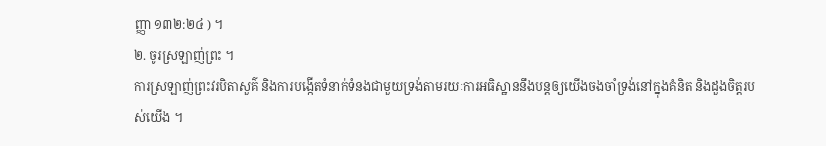ញ្ញា ១៣២:២៤ ) ។
២. ចូរស្រឡាញ់ព្រះ ។
ការស្រឡាញ់ព្រះវរបិតាសួគ៌ និងការបង្កើតទំនាក់ទំនងជាមួយទ្រង់តាមរយៈការអធិស្ឋាននឹងបន្ដឲ្យយើងចងចាំទ្រង់នៅក្នុងគំនិត និងដួងចិត្តរបស់យើង ។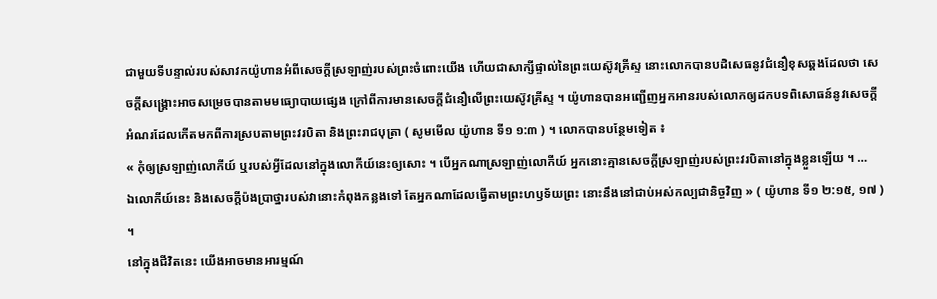ជាមួយទីបន្ទាល់របស់សាវកយ៉ូហានអំពីសេចក្តីស្រឡាញ់របស់ព្រះចំពោះយើង ហើយជាសាក្សីផ្ទាល់នៃព្រះយេស៊ូវគ្រីស្ទ នោះលោកបានបដិសេធនូវជំនឿខុសឆ្គងដែលថា សេចក្តីសង្គ្រោះអាចសម្រេចបានតាមមធ្យោបាយផ្សេង ក្រៅពីការមានសេចក្ដីជំនឿលើព្រះយេស៊ូវគ្រីស្ទ ។ យ៉ូហានបានអញ្ជើញអ្នកអានរបស់លោកឲ្យដកបទពិសោធន៍នូវសេចក្តីអំណរដែលកើតមកពីការស្របតាមព្រះវរបិតា និងព្រះរាជបុត្រា ( សូមមើល យ៉ូហាន ទី១ ១:៣ ) ។ លោកបានបន្ថែមទៀត ៖
« កុំឲ្យស្រឡាញ់លោកីយ៍ ឬរបស់អ្វីដែលនៅក្នុងលោកីយ៍នេះឲ្យសោះ ។ បើអ្នកណាស្រឡាញ់លោកីយ៍ អ្នកនោះគ្មានសេចក្តីស្រឡាញ់របស់ព្រះវរបិតានៅក្នុងខ្លួនឡើយ ។ …
ឯលោកីយ៍នេះ និងសេចក្តីប៉ងប្រាថ្នារបស់វានោះកំពុងកន្លងទៅ តែអ្នកណាដែលធ្វើតាមព្រះហឫទ័យព្រះ នោះនឹងនៅជាប់អស់កល្បជានិច្ចវិញ » ( យ៉ូហាន ទី១ ២:១៥, ១៧ ) ។
នៅក្នុងជីវិតនេះ យើងអាចមានអារម្មណ៍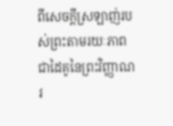ពីសេចក្តីស្រឡាញ់របស់ព្រះតាមរយៈភាពជាដៃគូនៃព្រះវិញ្ញាណរ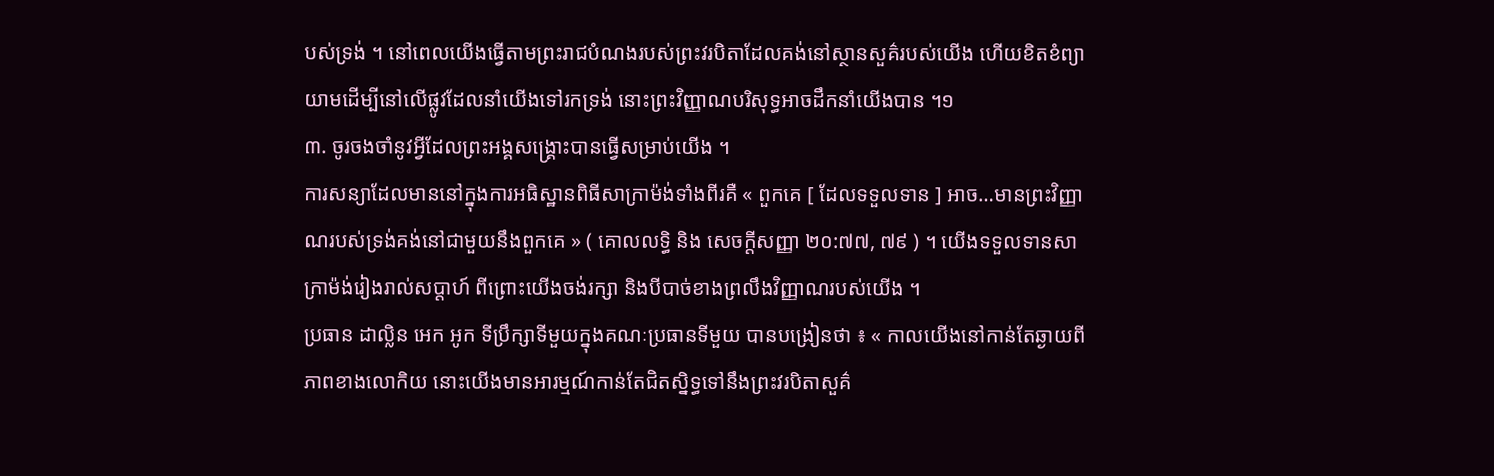បស់ទ្រង់ ។ នៅពេលយើងធ្វើតាមព្រះរាជបំណងរបស់ព្រះវរបិតាដែលគង់នៅស្ថានសួគ៌របស់យើង ហើយខិតខំព្យាយាមដើម្បីនៅលើផ្លូវដែលនាំយើងទៅរកទ្រង់ នោះព្រះវិញ្ញាណបរិសុទ្ធអាចដឹកនាំយើងបាន ។១
៣. ចូរចងចាំនូវអ្វីដែលព្រះអង្គសង្គ្រោះបានធ្វើសម្រាប់យើង ។
ការសន្យាដែលមាននៅក្នុងការអធិស្ឋានពិធីសាក្រាម៉ង់ទាំងពីរគឺ « ពួកគេ [ ដែលទទួលទាន ] អាច…មានព្រះវិញ្ញាណរបស់ទ្រង់គង់នៅជាមួយនឹងពួកគេ » ( គោលលទ្ធិ និង សេចក្ដីសញ្ញា ២០:៧៧, ៧៩ ) ។ យើងទទួលទានសាក្រាម៉ង់រៀងរាល់សប្ដាហ៍ ពីព្រោះយើងចង់រក្សា និងបីបាច់ខាងព្រលឹងវិញ្ញាណរបស់យើង ។
ប្រធាន ដាល្លិន អេក អូក ទីប្រឹក្សាទីមួយក្នុងគណៈប្រធានទីមួយ បានបង្រៀនថា ៖ « កាលយើងនៅកាន់តែឆ្ងាយពីភាពខាងលោកិយ នោះយើងមានអារម្មណ៍កាន់តែជិតស្និទ្ធទៅនឹងព្រះវរបិតាសួគ៌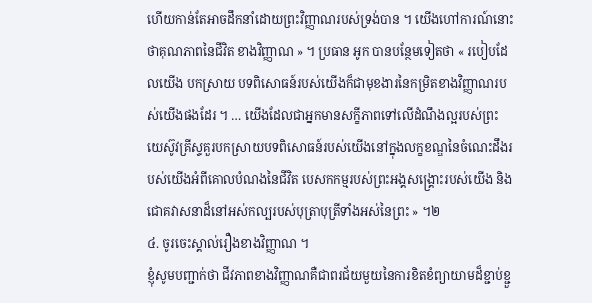ហើយកាន់តែអាចដឹកនាំដោយព្រះវិញ្ញាណរបស់ទ្រង់បាន ។ យើងហៅការណ៍នោះថាគុណភាពនៃជីវិត ខាងវិញ្ញាណ » ។ ប្រធាន អូក បានបន្ថែមទៀតថា « របៀបដែលយើង បកស្រាយ បទពិសោធន៍របស់យើងក៏ជាមុខងារនៃកម្រិតខាងវិញ្ញាណរបស់យើងផងដែរ ។ … យើងដែលជាអ្នកមានសក្ខីភាពទៅលើដំណឹងល្អរបស់ព្រះយេស៊ូវគ្រីស្ទគួរបកស្រាយបទពិសោធន៍របស់យើងនៅក្នុងលក្ខខណ្ឌនៃចំណេះដឹងរបស់យើងអំពីគោលបំណងនៃជីវិត បេសកកម្មរបស់ព្រះអង្គសង្គ្រោះរបស់យើង និងជោគវាសនាដ៏នៅអស់កល្បរបស់បុត្រាបុត្រីទាំងអស់នៃព្រះ » ។២
៤. ចូរចេះស្គាល់រឿងខាងវិញ្ញាណ ។
ខ្ញុំសូមបញ្ជាក់ថា ជីវភាពខាងវិញ្ញាណគឺជាពរជ័យមួយនៃការខិតខំព្យាយាមដ៏ខ្ជាប់ខ្ជួ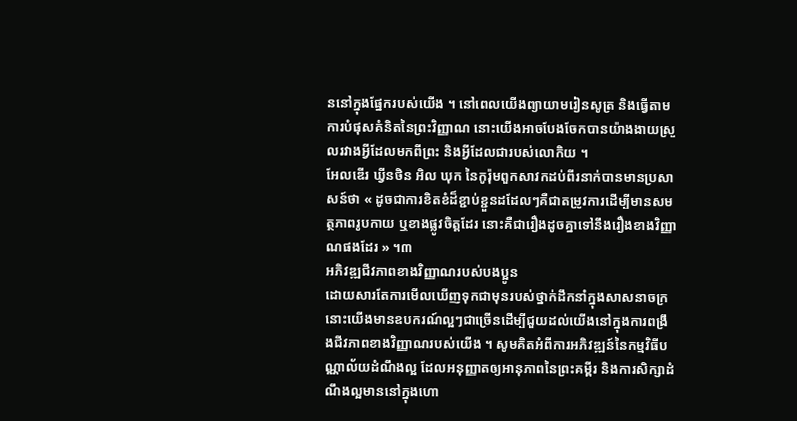ននៅក្នុងផ្នែករបស់យើង ។ នៅពេលយើងព្យាយាមរៀនសូត្រ និងធ្វើតាមការបំផុសគំនិតនៃព្រះវិញ្ញាណ នោះយើងអាចបែងចែកបានយ៉ាងងាយស្រួលរវាងអ្វីដែលមកពីព្រះ និងអ្វីដែលជារបស់លោកិយ ។
អែលឌើរ ឃ្វីនថិន អិល ឃុក នៃកូរ៉ុមពួកសាវកដប់ពីរនាក់បានមានប្រសាសន៍ថា « ដូចជាការខិតខំដ៏ខ្ជាប់ខ្ជួនដដែលៗគឺជាតម្រូវការដើម្បីមានសមត្ថភាពរូបកាយ ឬខាងផ្លូវចិត្តដែរ នោះគឺជារឿងដូចគ្នាទៅនឹងរឿងខាងវិញ្ញាណផងដែរ » ។៣
អភិវឌ្ឍជីវភាពខាងវិញ្ញាណរបស់បងប្អូន
ដោយសារតែការមើលឃើញទុកជាមុនរបស់ថ្នាក់ដឹកនាំក្នុងសាសនាចក្រ នោះយើងមានឧបករណ៍ល្អៗជាច្រើនដើម្បីជួយដល់យើងនៅក្នុងការពង្រឹងជីវភាពខាងវិញ្ញាណរបស់យើង ។ សូមគិតអំពីការអភិវឌ្ឍន៍នៃកម្មវិធីបណ្ណាល័យដំណឹងល្អ ដែលអនុញ្ញាតឲ្យអានុភាពនៃព្រះគម្ពីរ និងការសិក្សាដំណឹងល្អមាននៅក្នុងហោ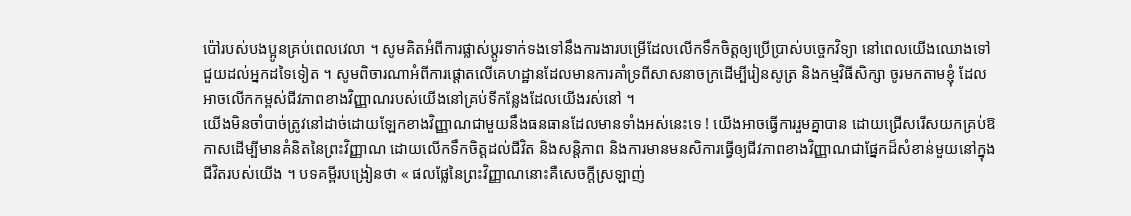ប៉ៅរបស់បងប្អូនគ្រប់ពេលវេលា ។ សូមគិតអំពីការផ្លាស់ប្តូរទាក់ទងទៅនឹងការងារបម្រើដែលលើកទឹកចិត្តឲ្យប្រើប្រាស់បច្ចេកវិទ្យា នៅពេលយើងឈោងទៅជួយដល់អ្នកដទៃទៀត ។ សូមពិចារណាអំពីការផ្តោតលើគេហដ្ឋានដែលមានការគាំទ្រពីសាសនាចក្រដើម្បីរៀនសូត្រ និងកម្មវិធីសិក្សា ចូរមកតាមខ្ញុំ ដែលអាចលើកកម្ពស់ជីវភាពខាងវិញ្ញាណរបស់យើងនៅគ្រប់ទីកន្លែងដែលយើងរស់នៅ ។
យើងមិនចាំបាច់ត្រូវនៅដាច់ដោយឡែកខាងវិញ្ញាណជាមួយនឹងធនធានដែលមានទាំងអស់នេះទេ ! យើងអាចធ្វើការរួមគ្នាបាន ដោយជ្រើសរើសយកគ្រប់ឱកាសដើម្បីមានគំនិតនៃព្រះវិញ្ញាណ ដោយលើកទឹកចិត្តដល់ជីវិត និងសន្តិភាព និងការមានមនសិការធ្វើឲ្យជីវភាពខាងវិញ្ញាណជាផ្នែកដ៏សំខាន់មួយនៅក្នុងជីវិតរបស់យើង ។ បទគម្ពីរបង្រៀនថា « ផលផ្លែនៃព្រះវិញ្ញាណនោះគឺសេចក្តីស្រឡាញ់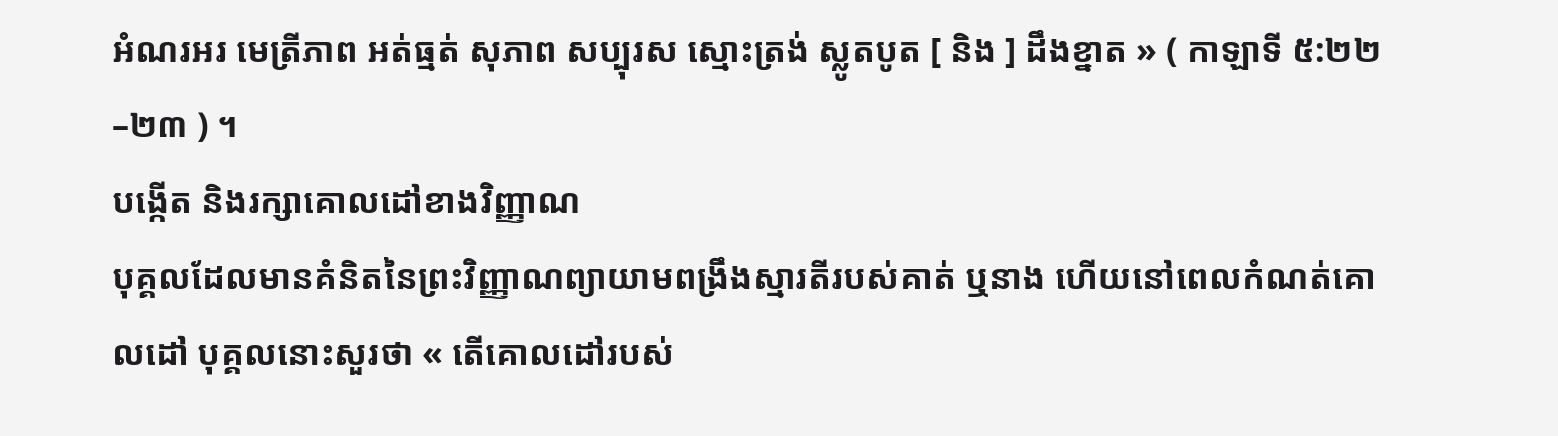អំណរអរ មេត្រីភាព អត់ធ្មត់ សុភាព សប្បុរស ស្មោះត្រង់ ស្លូតបូត [ និង ] ដឹងខ្នាត » ( កាឡាទី ៥:២២–២៣ ) ។
បង្កើត និងរក្សាគោលដៅខាងវិញ្ញាណ
បុគ្គលដែលមានគំនិតនៃព្រះវិញ្ញាណព្យាយាមពង្រឹងស្មារតីរបស់គាត់ ឬនាង ហើយនៅពេលកំណត់គោលដៅ បុគ្គលនោះសួរថា « តើគោលដៅរបស់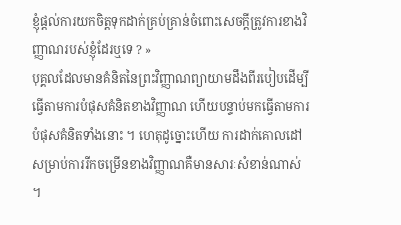ខ្ញុំផ្តល់ការយកចិត្តទុកដាក់គ្រប់គ្រាន់ចំពោះសេចក្តីត្រូវការខាងវិញ្ញាណរបស់ខ្ញុំដែរឬទេ ? »
បុគ្គលដែលមានគំនិតនៃព្រះវិញ្ញាណព្យាយាមដឹងពីរបៀបដើម្បីធ្វើតាមការបំផុសគំនិតខាងវិញ្ញាណ ហើយបន្ទាប់មកធ្វើតាមការបំផុសគំនិតទាំងនោះ ។ ហេតុដូច្នោះហើយ ការដាក់គោលដៅសម្រាប់ការរីកចម្រើនខាងវិញ្ញាណគឺមានសារៈសំខាន់ណាស់ ។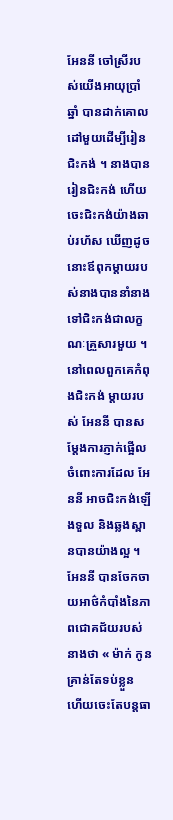អែននី ចៅស្រីរបស់យើងអាយុប្រាំឆ្នាំ បានដាក់គោលដៅមួយដើម្បីរៀនជិះកង់ ។ នាងបានរៀនជិះកង់ ហើយចេះជិះកង់យ៉ាងឆាប់រហ័ស ឃើញដូចនោះឪពុកម្តាយរបស់នាងបាននាំនាងទៅជិះកង់ជាលក្ខណៈគ្រួសារមួយ ។
នៅពេលពួកគេកំពុងជិះកង់ ម្តាយរបស់ អែននី បានសម្តែងការភ្ញាក់ផ្អើលចំពោះការដែល អែននី អាចជិះកង់ឡើងទួល និងឆ្លងស្ពានបានយ៉ាងល្អ ។ អែននី បានចែកចាយអាថ៌កំបាំងនៃភាពជោគជ័យរបស់នាងថា « ម៉ាក់ កូនគ្រាន់តែទប់ខ្លួន ហើយចេះតែបន្តធា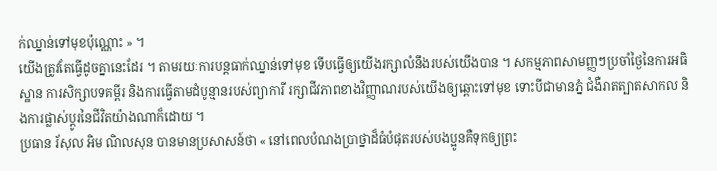ក់ឈ្នាន់ទៅមុខប៉ុណ្ណោះ » ។
យើងត្រូវតែធ្វើដូចគ្នានេះដែរ ។ តាមរយៈការបន្តធាក់ឈ្នាន់ទៅមុខ ទើបធ្វើឲ្យយើងរក្សាលំនឹងរបស់យើងបាន ។ សកម្មភាពសាមញ្ញៗប្រចាំថ្ងៃនៃការអធិស្ឋាន ការសិក្សាបទគម្ពីរ និងការធ្វើតាមដំបូន្មានរបស់ព្យាការី រក្សាជីវភាពខាងវិញ្ញាណរបស់យើងឲ្យឆ្ពោះទៅមុខ ទោះបីជាមានភ្នំ ជំងឺរាតត្បាតសាកល និងការផ្លាស់ប្តូរនៃជីវិតយ៉ាងណាក៏ដោយ ។
ប្រធាន រ័សុល អិម ណិលសុន បានមានប្រសាសន៍ថា « នៅពេលបំណងប្រាថ្នាដ៏ធំបំផុតរបស់បងប្អូនគឺទុកឲ្យព្រះ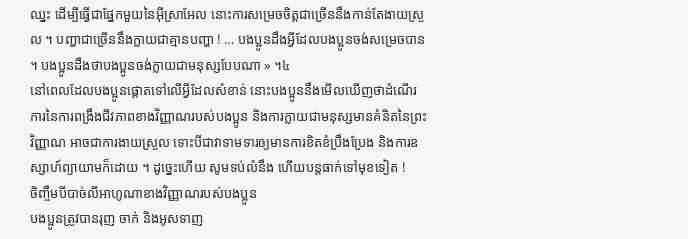ឈ្នះ ដើម្បីធ្វើជាផ្នែកមួយនៃអ៊ីស្រាអែល នោះការសម្រេចចិត្តជាច្រើននឹងកាន់តែងាយស្រួល ។ បញ្ហាជាច្រើននឹងក្លាយជាគ្មានបញ្ហា ! … បងប្អូនដឹងអ្វីដែលបងប្អូនចង់សម្រេចបាន ។ បងប្អូនដឹងថាបងប្អូនចង់ក្លាយជាមនុស្សបែបណា » ។៤
នៅពេលដែលបងប្អូនផ្តោតទៅលើអ្វីដែលសំខាន់ នោះបងប្អូននឹងមើលឃើញថាដំណើរការនៃការពង្រឹងជីវភាពខាងវិញ្ញាណរបស់បងប្អូន និងការក្លាយជាមនុស្សមានគំនិតនៃព្រះវិញ្ញាណ អាចជាការងាយស្រួល ទោះបីជាវាទាមទារឲ្យមានការខិតខំប្រឹងប្រែង និងការឧស្សាហ៍ព្យាយាមក៏ដោយ ។ ដូច្នេះហើយ សូមទប់លំនឹង ហើយបន្តធាក់ទៅមុខទៀត !
ចិញ្ចឹមបីបាច់លីអាហូណាខាងវិញ្ញាណរបស់បងប្អូន
បងប្អូនត្រូវបានរុញ ចាក់ និងអូសទាញ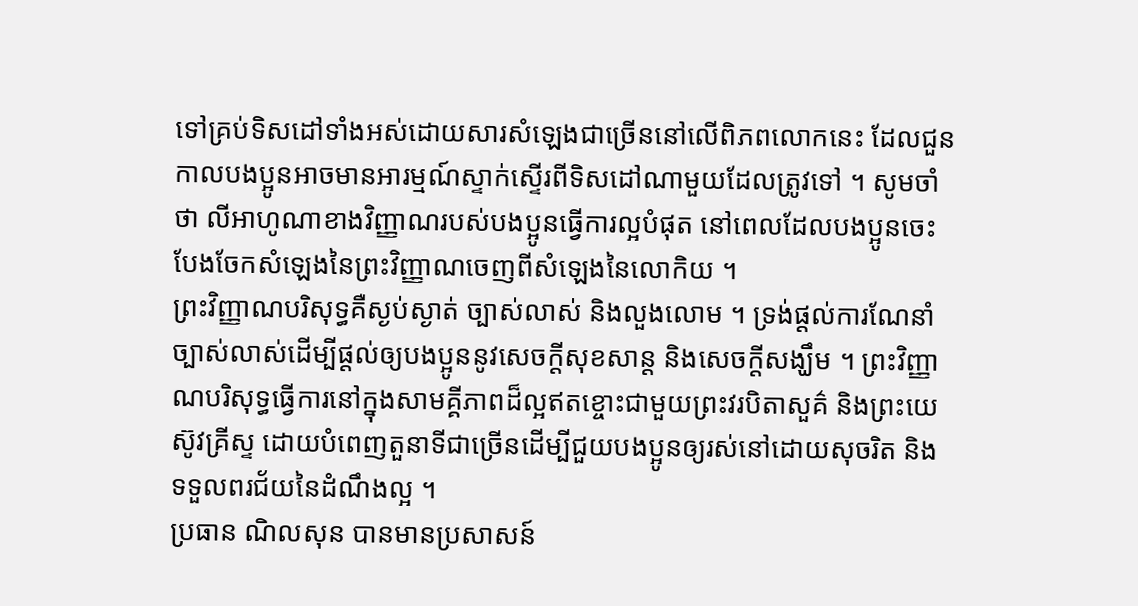ទៅគ្រប់ទិសដៅទាំងអស់ដោយសារសំឡេងជាច្រើននៅលើពិភពលោកនេះ ដែលជួនកាលបងប្អូនអាចមានអារម្មណ៍ស្ទាក់ស្ទើរពីទិសដៅណាមួយដែលត្រូវទៅ ។ សូមចាំថា លីអាហូណាខាងវិញ្ញាណរបស់បងប្អូនធ្វើការល្អបំផុត នៅពេលដែលបងប្អូនចេះបែងចែកសំឡេងនៃព្រះវិញ្ញាណចេញពីសំឡេងនៃលោកិយ ។
ព្រះវិញ្ញាណបរិសុទ្ធគឺស្ងប់ស្ងាត់ ច្បាស់លាស់ និងលួងលោម ។ ទ្រង់ផ្តល់ការណែនាំច្បាស់លាស់ដើម្បីផ្តល់ឲ្យបងប្អូននូវសេចក្តីសុខសាន្ត និងសេចក្តីសង្ឃឹម ។ ព្រះវិញ្ញាណបរិសុទ្ធធ្វើការនៅក្នុងសាមគ្គីភាពដ៏ល្អឥតខ្ចោះជាមួយព្រះវរបិតាសួគ៌ និងព្រះយេស៊ូវគ្រីស្ទ ដោយបំពេញតួនាទីជាច្រើនដើម្បីជួយបងប្អូនឲ្យរស់នៅដោយសុចរិត និងទទួលពរជ័យនៃដំណឹងល្អ ។
ប្រធាន ណិលសុន បានមានប្រសាសន៍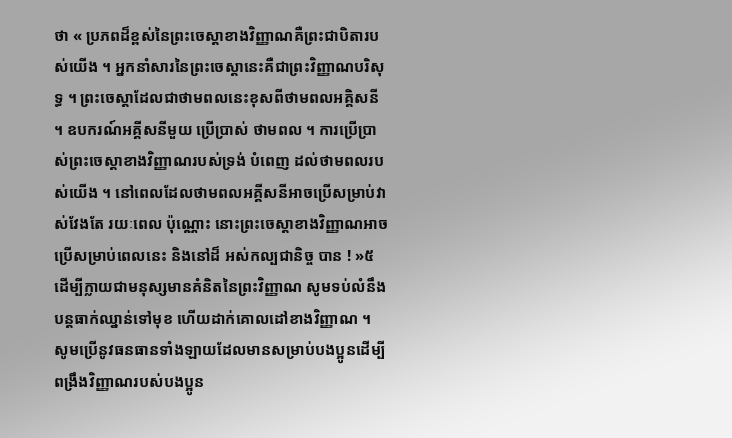ថា « ប្រភពដ៏ខ្ពស់នៃព្រះចេស្តាខាងវិញ្ញាណគឺព្រះជាបិតារបស់យើង ។ អ្នកនាំសារនៃព្រះចេស្តានេះគឺជាព្រះវិញ្ញាណបរិសុទ្ធ ។ ព្រះចេស្ដាដែលជាថាមពលនេះខុសពីថាមពលអគ្គិសនី ។ ឧបករណ៍អគ្គីសនីមួយ ប្រើប្រាស់ ថាមពល ។ ការប្រើប្រាស់ព្រះចេស្ដាខាងវិញ្ញាណរបស់ទ្រង់ បំពេញ ដល់ថាមពលរបស់យើង ។ នៅពេលដែលថាមពលអគ្គីសនីអាចប្រើសម្រាប់វាស់វែងតែ រយៈពេល ប៉ុណ្ណោះ នោះព្រះចេស្ដាខាងវិញ្ញាណអាចប្រើសម្រាប់ពេលនេះ និងនៅដ៏ អស់កល្បជានិច្ច បាន ! »៥
ដើម្បីក្លាយជាមនុស្សមានគំនិតនៃព្រះវិញ្ញាណ សូមទប់លំនឹង បន្តធាក់ឈ្នាន់ទៅមុខ ហើយដាក់គោលដៅខាងវិញ្ញាណ ។ សូមប្រើនូវធនធានទាំងឡាយដែលមានសម្រាប់បងប្អូនដើម្បីពង្រឹងវិញ្ញាណរបស់បងប្អូន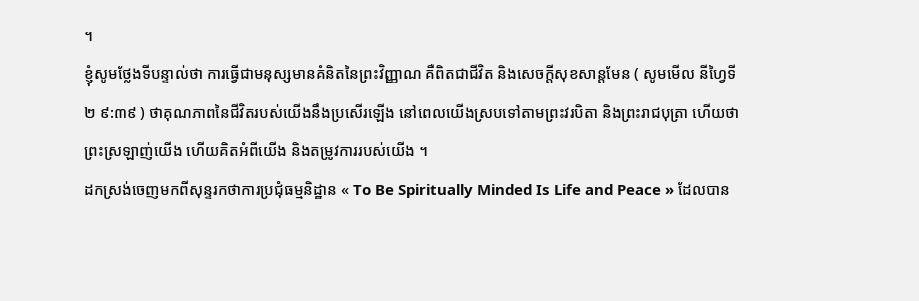។
ខ្ញុំសូមថ្លែងទីបន្ទាល់ថា ការធ្វើជាមនុស្សមានគំនិតនៃព្រះវិញ្ញាណ គឺពិតជាជីវិត និងសេចក្តីសុខសាន្តមែន ( សូមមើល នីហ្វៃទី២ ៩:៣៩ ) ថាគុណភាពនៃជីវិតរបស់យើងនឹងប្រសើរឡើង នៅពេលយើងស្របទៅតាមព្រះវរបិតា និងព្រះរាជបុត្រា ហើយថាព្រះស្រឡាញ់យើង ហើយគិតអំពីយើង និងតម្រូវការរបស់យើង ។
ដកស្រង់ចេញមកពីសុន្ទរកថាការប្រជុំធម្មនិដ្ឋាន « To Be Spiritually Minded Is Life and Peace » ដែលបាន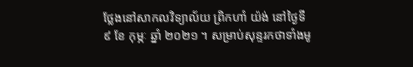ថ្លែងនៅសាកលវិទ្យាល័យ ព្រិកហាំ យ៉ង់ នៅថ្ងៃទី ៩ ខែ កុម្ភៈ ឆ្នាំ ២០២១ ។ សម្រាប់សុន្ទរកថាទាំងមូ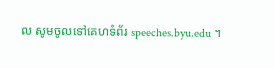ល សូមចូលទៅគេហទំព័រ speeches.byu.edu ។